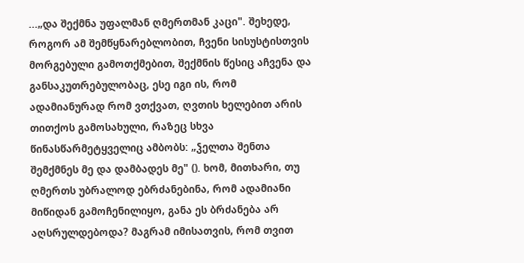...„და შექმნა უფალმან ღმერთმან კაცი". შეხედე, როგორ ამ შემწყნარებლობით, ჩვენი სისუსტისთვის მორგებული გამოთქმებით, შექმნის წესიც აჩვენა და განსაკუთრებულობაც, ესე იგი ის, რომ ადამიანურად რომ ვთქვათ, ღვთის ხელებით არის თითქოს გამოსახული, რაზეც სხვა წინასწარმეტყველიც ამბობს: „ჴელთა შენთა შემქმნეს მე და დამბადეს მე" (). ხომ, მითხარი, თუ ღმერთს უბრალოდ ებრძანებინა, რომ ადამიანი მიწიდან გამოჩენილიყო, განა ეს ბრძანება არ აღსრულდებოდა? მაგრამ იმისათვის, რომ თვით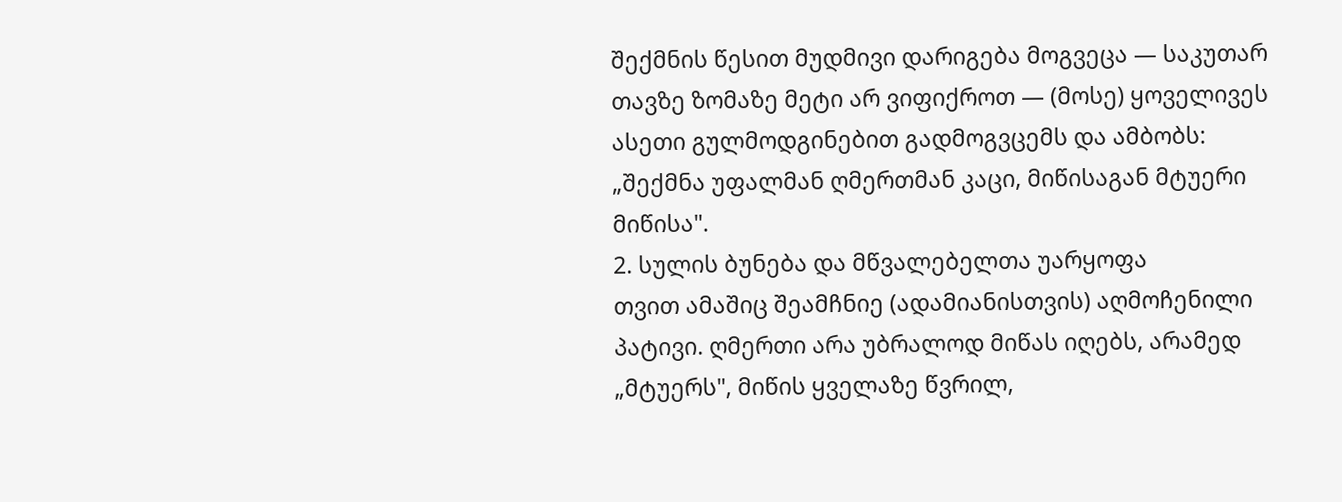შექმნის წესით მუდმივი დარიგება მოგვეცა — საკუთარ თავზე ზომაზე მეტი არ ვიფიქროთ — (მოსე) ყოველივეს ასეთი გულმოდგინებით გადმოგვცემს და ამბობს: „შექმნა უფალმან ღმერთმან კაცი, მიწისაგან მტუერი მიწისა".
2. სულის ბუნება და მწვალებელთა უარყოფა
თვით ამაშიც შეამჩნიე (ადამიანისთვის) აღმოჩენილი პატივი. ღმერთი არა უბრალოდ მიწას იღებს, არამედ „მტუერს", მიწის ყველაზე წვრილ,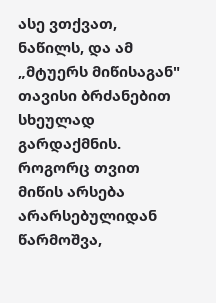ასე ვთქვათ, ნაწილს, და ამ „მტუერს მიწისაგან" თავისი ბრძანებით სხეულად გარდაქმნის. როგორც თვით მიწის არსება არარსებულიდან წარმოშვა,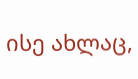ისე ახლაც,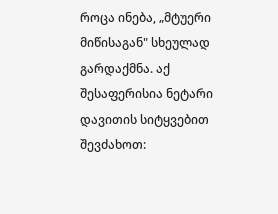როცა ინება, „მტუერი მიწისაგან" სხეულად გარდაქმნა. აქ შესაფერისია ნეტარი დავითის სიტყვებით შევძახოთ: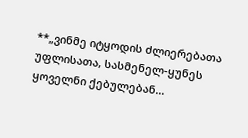**„ვინმე იტყოდის ძლიერებათა უფლისათა, სასმენელ-ყუნეს ყოველნი ქებულებან...